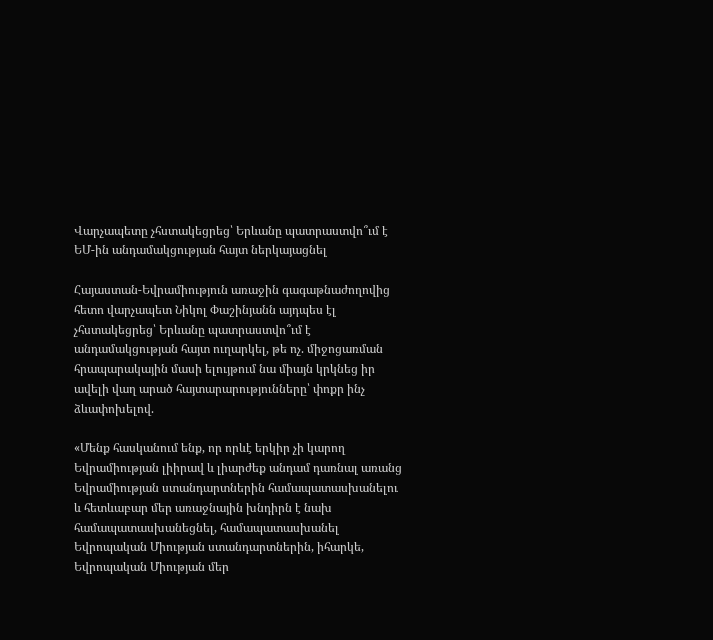Վարչապետը չհստակեցրեց՝ Երևանը պատրաստվո՞ւմ է ԵՄ-ին անդամակցության հայտ ներկայացնել

Հայաստան-Եվրամիություն առաջին գագաթնաժողովից հետո վարչապետ Նիկոլ Փաշինյանն այդպես էլ չհստակեցրեց՝ Երևանը պատրաստվո՞ւմ է անդամակցության հայտ ուղարկել, թե ոչ. միջոցառման հրապարակային մասի ելույթում նա միայն կրկնեց իր ավելի վաղ արած հայտարարությունները՝ փոքր ինչ ձևափոխելով.

«Մենք հասկանում ենք, որ որևէ երկիր չի կարող Եվրամիության լիիրավ և լիարժեք անդամ դառնալ առանց Եվրամիության ստանդարտներին համապատասխանելու և հետևաբար մեր առաջնային խնդիրն է նախ համապատասխանեցնել, համապատասխանել Եվրոպական Միության ստանդարտներին, իհարկե, Եվրոպական Միության մեր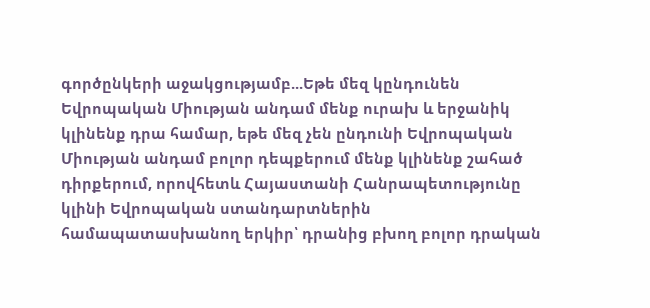գործընկերի աջակցությամբ...Եթե մեզ կընդունեն Եվրոպական Միության անդամ մենք ուրախ և երջանիկ կլինենք դրա համար, եթե մեզ չեն ընդունի Եվրոպական Միության անդամ բոլոր դեպքերում մենք կլինենք շահած դիրքերում, որովհետև Հայաստանի Հանրապետությունը կլինի Եվրոպական ստանդարտներին համապատասխանող երկիր՝ դրանից բխող բոլոր դրական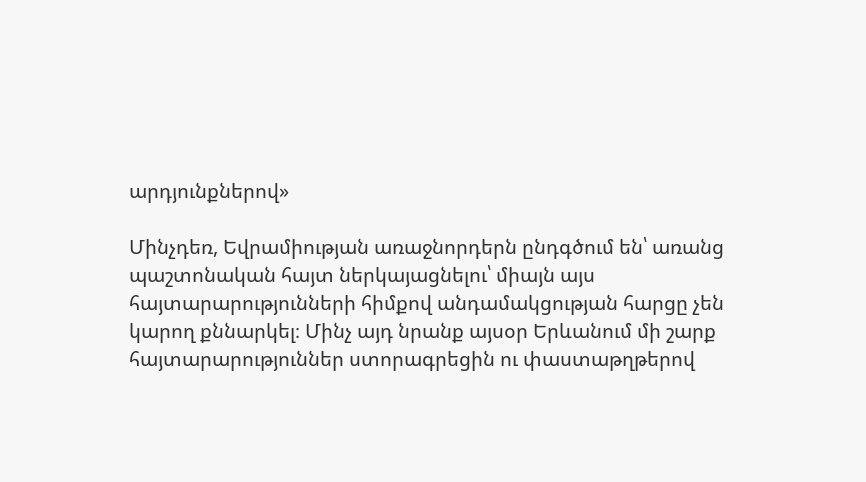արդյունքներով»

Մինչդեռ, Եվրամիության առաջնորդերն ընդգծում են՝ առանց պաշտոնական հայտ ներկայացնելու՝ միայն այս հայտարարությունների հիմքով անդամակցության հարցը չեն կարող քննարկել։ Մինչ այդ նրանք այսօր Երևանում մի շարք հայտարարություններ ստորագրեցին ու փաստաթղթերով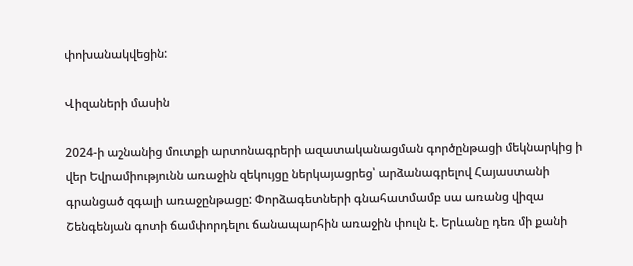փոխանակվեցին:

Վիզաների մասին

2024-ի աշնանից մուտքի արտոնագրերի ազատականացման գործընթացի մեկնարկից ի վեր Եվրամիությունն առաջին զեկույցը ներկայացրեց՝ արձանագրելով Հայաստանի գրանցած զգալի առաջընթացը: Փորձագետների գնահատմամբ սա առանց վիզա Շենգենյան գոտի ճամփորդելու ճանապարհին առաջին փուլն է. Երևանը դեռ մի քանի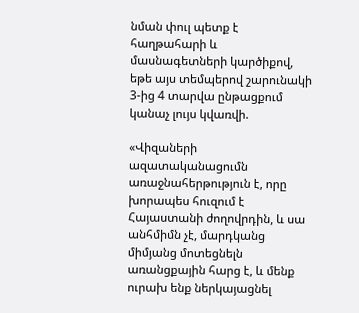նման փուլ պետք է հաղթահարի և մասնագետների կարծիքով, եթե այս տեմպերով շարունակի 3-ից 4 տարվա ընթացքում կանաչ լույս կվառվի.

«Վիզաների ազատականացումն առաջնահերթություն է, որը խորապես հուզում է Հայաստանի ժողովրդին, և սա անհմիմն չէ, մարդկանց միմյանց մոտեցնելն առանցքային հարց է, և մենք ուրախ ենք ներկայացնել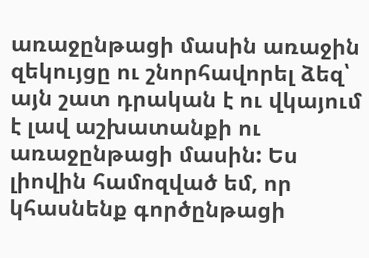առաջընթացի մասին առաջին զեկույցը ու շնորհավորել ձեզ՝ այն շատ դրական է ու վկայում է լավ աշխատանքի ու առաջընթացի մասին: Ես լիովին համոզված եմ, որ կհասնենք գործընթացի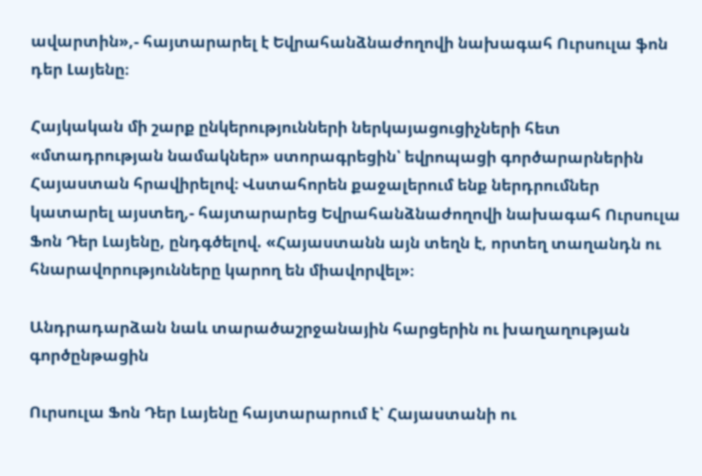ավարտին»,- հայտարարել է Եվրահանձնաժողովի նախագահ Ուրսուլա ֆոն դեր Լայենը։

Հայկական մի շարք ընկերությունների ներկայացուցիչների հետ «մտադրության նամակներ» ստորագրեցին՝ եվրոպացի գործարարներին Հայաստան հրավիրելով։ Վստահորեն քաջալերում ենք ներդրումներ կատարել այստեղ,- հայտարարեց Եվրահանձնաժողովի նախագահ Ուրսուլա Ֆոն Դեր Լայենը, ընդգծելով. «Հայաստանն այն տեղն է, որտեղ տաղանդն ու հնարավորությունները կարող են միավորվել»։

Անդրադարձան նաև տարածաշրջանային հարցերին ու խաղաղության գործընթացին

Ուրսուլա Ֆոն Դեր Լայենը հայտարարում է՝ Հայաստանի ու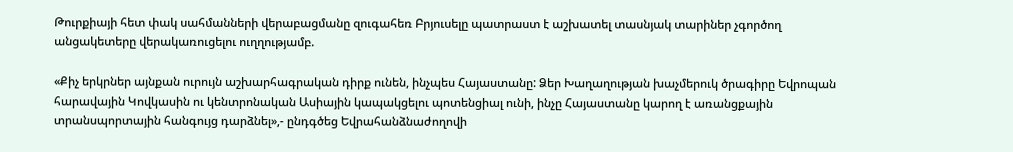Թուրքիայի հետ փակ սահմանների վերաբացմանը զուգահեռ Բրյուսելը պատրաստ է աշխատել տասնյակ տարիներ չգործող անցակետերը վերակառուցելու ուղղությամբ.

«Քիչ երկրներ այնքան ուրույն աշխարհագրական դիրք ունեն, ինչպես Հայաստանը: Ձեր Խաղաղության խաչմերուկ ծրագիրը Եվրոպան հարավային Կովկասին ու կենտրոնական Ասիային կապակցելու պոտենցիալ ունի, ինչը Հայաստանը կարող է առանցքային տրանսպորտային հանգույց դարձնել»,- ընդգծեց Եվրահանձնաժողովի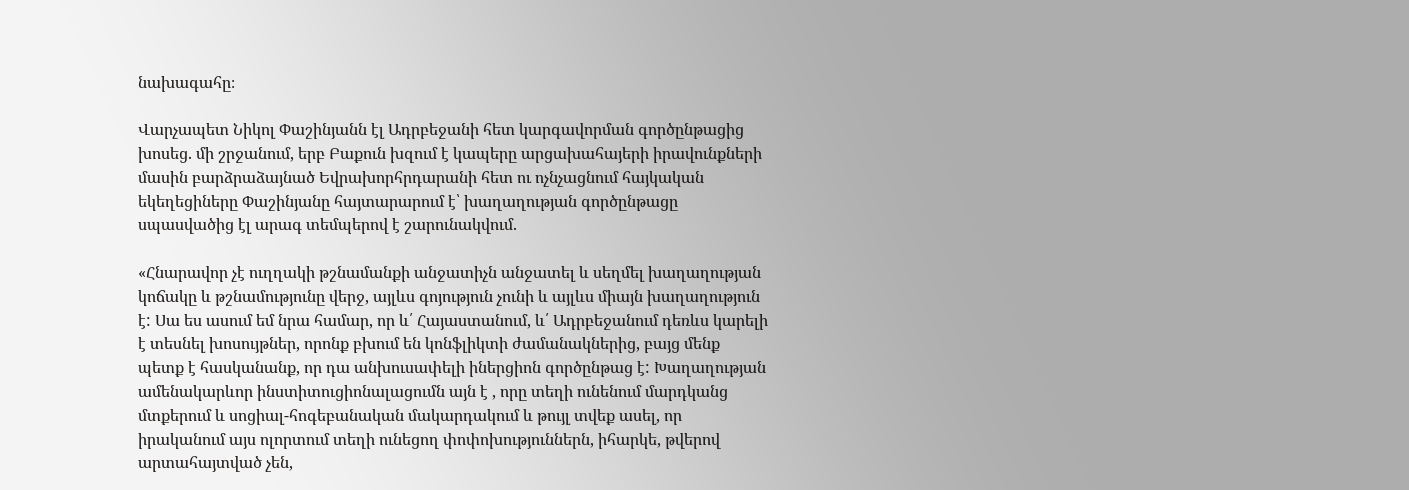նախագահը։

Վարչապետ Նիկոլ Փաշինյանն էլ Ադրբեջանի հետ կարգավորման գործընթացից խոսեց. մի շրջանում, երբ Բաքուն խզում է կապերը արցախահայերի իրավունքների մասին բարձրաձայնած Եվրախորհրդարանի հետ ու ոչնչացնում հայկական եկեղեցիները Փաշինյանը հայտարարում է՝ խաղաղության գործընթացը սպասվածից էլ արագ տեմպերով է շարունակվում.

«Հնարավոր չէ ուղղակի թշնամանքի անջատիչն անջատել և սեղմել խաղաղության կոճակը և թշնամությունը վերջ, այլևս գոյություն չունի և այլևս միայն խաղաղություն է: Սա ես ասում եմ նրա համար, որ և՛ Հայաստանում, և՛ Ադրբեջանում դեռևս կարելի է տեսնել խոսույթներ, որոնք բխում են կոնֆլիկտի ժամանակներից, բայց մենք պետք է հասկանանք, որ դա անխուսափելի իներցիոն գործընթաց է: Խաղաղության ամենակարևոր ինստիտուցիոնալացումն այն է , որը տեղի ունենում մարդկանց մտքերում և սոցիալ-հոգեբանական մակարդակում և թույլ տվեք ասել, որ իրականում այս ոլորտում տեղի ունեցող փոփոխություններն, իհարկե, թվերով արտահայտված չեն,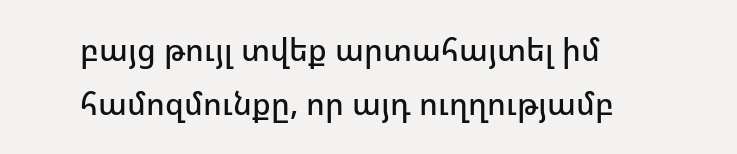բայց թույլ տվեք արտահայտել իմ համոզմունքը, որ այդ ուղղությամբ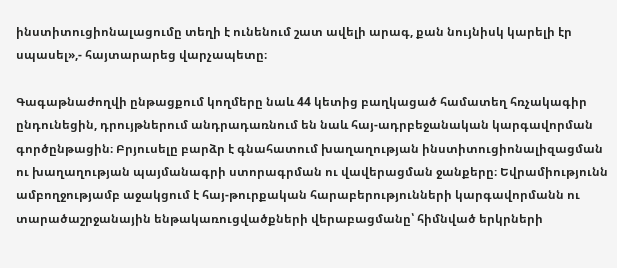ինստիտուցիոնալացումը տեղի է ունենում շատ ավելի արագ, քան նույնիսկ կարելի էր սպասել»,- հայտարարեց վարչապետը։

Գագաթնաժողվի ընթացքում կողմերը նաև 44 կետից բաղկացած համատեղ հռչակագիր ընդունեցին, դրույթներում անդրադառնում են նաև հայ-ադրբեջանական կարգավորման գործընթացին։ Բրյուսելը բարձր է գնահատում խաղաղության ինստիտուցիոնալիզացման ու խաղաղության պայմանագրի ստորագրման ու վավերացման ջանքերը։ Եվրամիությունն ամբողջությամբ աջակցում է հայ-թուրքական հարաբերությունների կարգավորմանն ու տարածաշրջանային ենթակառուցվածքների վերաբացմանը՝ հիմնված երկրների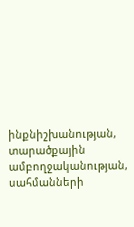ինքնիշխանության, տարածքային ամբողջականության, սահմանների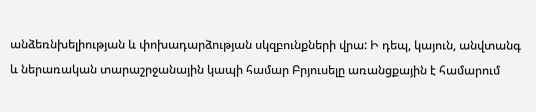անձեռնխելիության և փոխադարձության սկզբունքների վրա: Ի դեպ, կայուն, անվտանգ և ներառական տարաշրջանային կապի համար Բրյուսելը առանցքային է համարում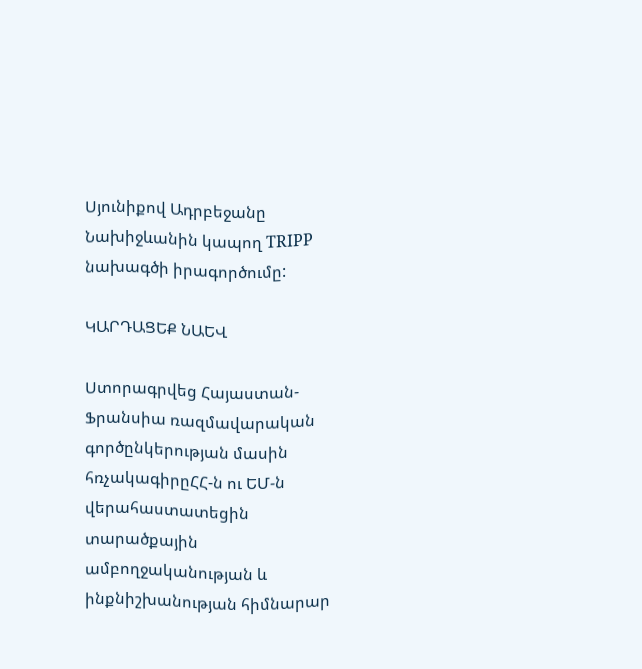Սյունիքով Ադրբեջանը Նախիջևանին կապող TRIPP նախագծի իրագործումը:

ԿԱՐԴԱՑԵՔ ՆԱԵՎ

Ստորագրվեց Հայաստան-Ֆրանսիա ռազմավարական գործընկերության մասին հռչակագիրըՀՀ-ն ու ԵՄ-ն վերահաստատեցին տարածքային ամբողջականության և ինքնիշխանության հիմնարար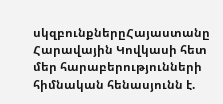սկզբունքներըՀայաստանը Հարավային Կովկասի հետ մեր հարաբերությունների հիմնական հենասյունն է.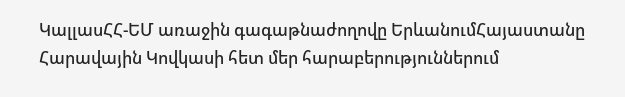ԿալլասՀՀ-ԵՄ առաջին գագաթնաժողովը ԵրևանումՀայաստանը Հարավային Կովկասի հետ մեր հարաբերություններում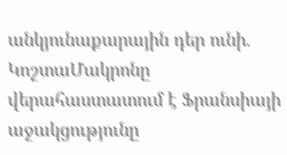անկյունաքարային դեր ունի. ԿոշտաՄակրոնը վերահաստատում է Ֆրանսիայի աջակցությունը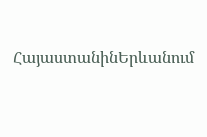ՀայաստանինԵրևանում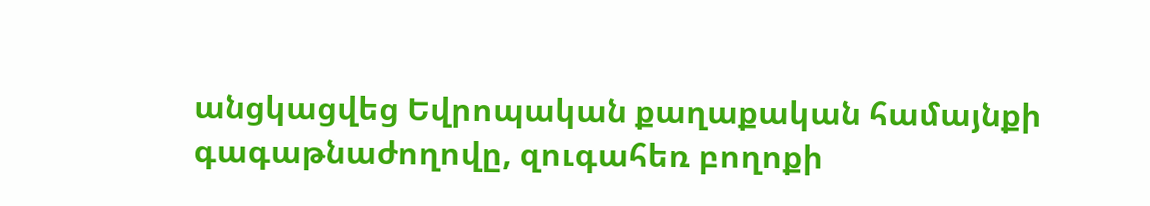անցկացվեց Եվրոպական քաղաքական համայնքի գագաթնաժողովը, զուգահեռ բողոքի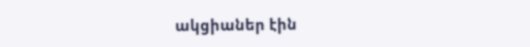ակցիաներ էին